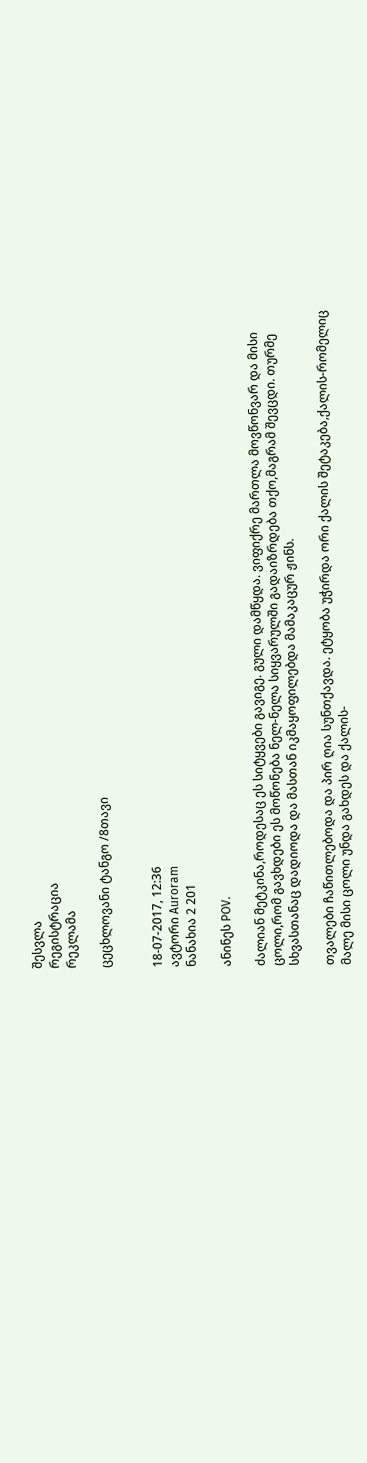შესვლა
რეგისტრაცია
რეკლამა

ცეცხლოვანი ტანგო /8თავი


18-07-2017, 12:36
ავტორი Auroram
ნანახია 2 201

ანინეს POV.

ძალიან მეტკინა,როდესაც ეს სიტყვები გავიგე. გული დამწყდა. ვიფიქრე მართლა მოვწონვარ და მისი ცოლი,რომ გავხდები ეს მოწონება ნელ-ნელა სიყვარულში გადაიზრდება თქო,მაგრამ შევცდი. თურმე სხვასთანაც დადიოდა და მასთან იკმაყოფილებდა მამაკაცურ ჟინს.

თვალები ჩაწითლებოდა და პირ ღია სუნთქავდა. ეტყობა უჭირდა ორი ქალის შეტაკება,ქალის-რომელიც მალე მისი ცოლი უნდა გახდეს და ქალის-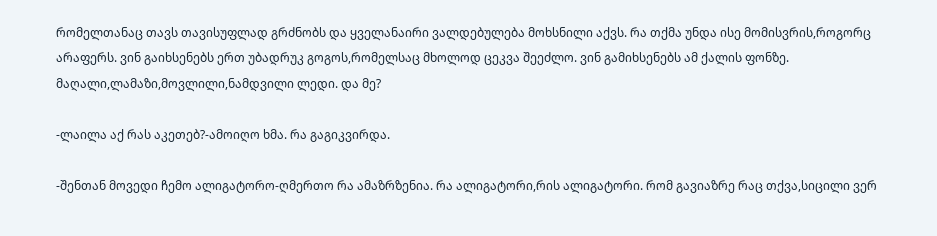რომელთანაც თავს თავისუფლად გრძნობს და ყველანაირი ვალდებულება მოხსნილი აქვს. რა თქმა უნდა ისე მომისვრის,როგორც არაფერს. ვინ გაიხსენებს ერთ უბადრუკ გოგოს,რომელსაც მხოლოდ ცეკვა შეეძლო. ვინ გამიხსენებს ამ ქალის ფონზე. მაღალი,ლამაზი,მოვლილი,ნამდვილი ლედი. და მე?

-ლაილა აქ რას აკეთებ?-ამოიღო ხმა. რა გაგიკვირდა.

-შენთან მოვედი ჩემო ალიგატორო-ღმერთო რა ამაზრზენია. რა ალიგატორი,რის ალიგატორი. რომ გავიაზრე რაც თქვა,სიცილი ვერ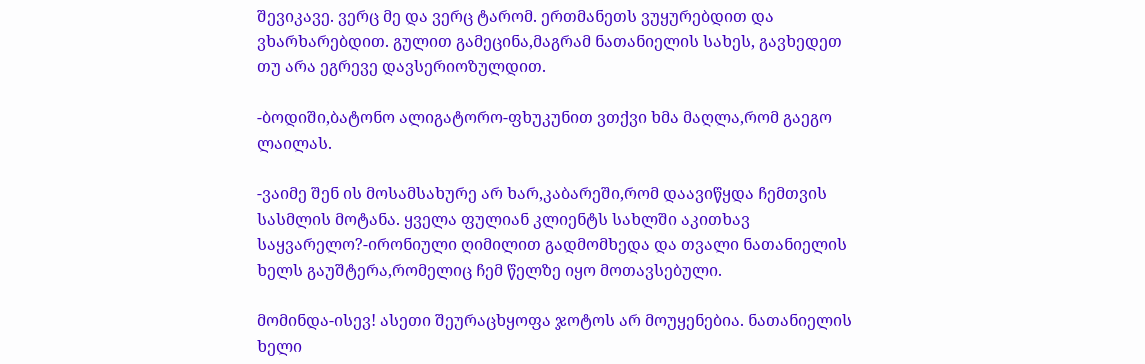შევიკავე. ვერც მე და ვერც ტარომ. ერთმანეთს ვუყურებდით და ვხარხარებდით. გულით გამეცინა,მაგრამ ნათანიელის სახეს, გავხედეთ თუ არა ეგრევე დავსერიოზულდით.

-ბოდიში,ბატონო ალიგატორო-ფხუკუნით ვთქვი ხმა მაღლა,რომ გაეგო ლაილას.

-ვაიმე შენ ის მოსამსახურე არ ხარ,კაბარეში,რომ დაავიწყდა ჩემთვის სასმლის მოტანა. ყველა ფულიან კლიენტს სახლში აკითხავ საყვარელო?-ირონიული ღიმილით გადმომხედა და თვალი ნათანიელის ხელს გაუშტერა,რომელიც ჩემ წელზე იყო მოთავსებული.

მომინდა-ისევ! ასეთი შეურაცხყოფა ჯოტოს არ მოუყენებია. ნათანიელის ხელი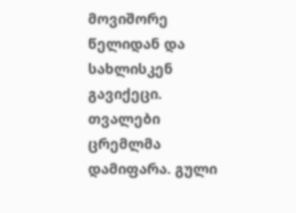მოვიშორე წელიდან და სახლისკენ გავიქეცი. თვალები ცრემლმა დამიფარა. გული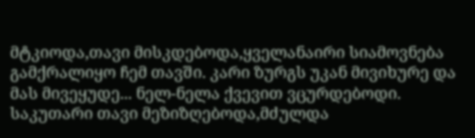მტკიოდა,თავი მისკდებოდა,ყველანაირი სიამოვნება გამქრალიყო ჩემ თავში. კარი ზურგს უკან მივიხურე და მას მივეყუდე... ნელ-ნელა ქვევით ვცურდებოდი. საკუთარი თავი მეზიზღებოდა,მძულდა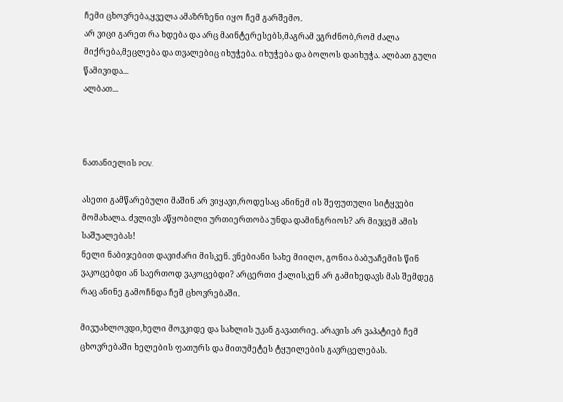ჩემი ცხოვრება,ყველა ამაზრზენი იყო ჩემ გარშემო.
არ ვიცი გარეთ რა ხდება და არც მაინტერესებს,მაგრამ ვგრძნობ,რომ ძალა მიქრება,მეცლება და თვალებიც იხუჭება. იხუჭება და ბოლოს დაიხუჭა. ალბათ გული წამივიდა...
ალბათ...



ნათანიელის POV.

ასეთი გამწარებული მაშინ არ ვიყავი,როდესაც ანინემ ის შეფუთული სიტყვები მომახალა. ძვლივს აწყობილი ურთიერთობა უნდა დამინგრიოს? არ მივცემ ამის საშუალებას!
ნელი ნაბიჯებით დავიძარი მისკენ. ვნებიანი სახე მიიღო, გონია ბაბუაჩემის წინ ვაკოცებდი ან საერთოდ ვაკოცებდი? არცერთი ქალისკენ არ გამიხედავს მას შემდეგ რაც ანინე გამოჩნდა ჩემ ცხოვრებაში.

მივუახლოვდი,ხელი მოვკიდე და სახლის უკან გავათრიე. არავის არ ვაპატიებ ჩემ ცხოვრებაში ხელების ფათურს და მითუმეტეს ტყუილების გავრცელებას.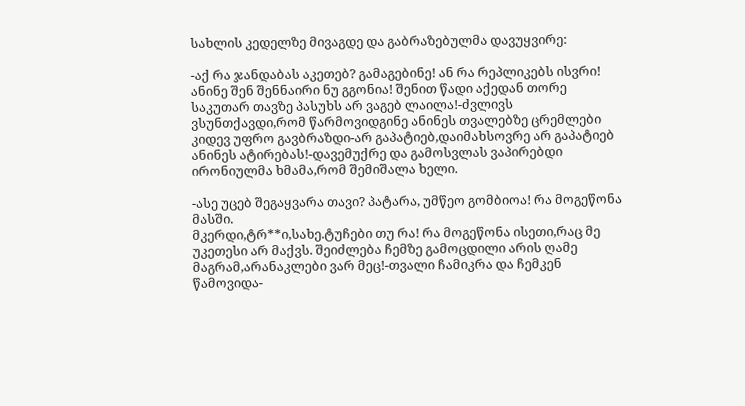სახლის კედელზე მივაგდე და გაბრაზებულმა დავუყვირე:

-აქ რა ჯანდაბას აკეთებ? გამაგებინე! ან რა რეპლიკებს ისვრი! ანინე შენ შენნაირი ნუ გგონია! შენით წადი აქედან თორე საკუთარ თავზე პასუხს არ ვაგებ ლაილა!-ძვლივს ვსუნთქავდი,რომ წარმოვიდგინე ანინეს თვალებზე ცრემლები კიდევ უფრო გავბრაზდი-არ გაპატიებ,დაიმახსოვრე არ გაპატიებ ანინეს ატირებას!-დავემუქრე და გამოსვლას ვაპირებდი ირონიულმა ხმამა,რომ შემიშალა ხელი.

-ასე უცებ შეგაყვარა თავი? პატარა, უმწეო გომბიოა! რა მოგეწონა მასში.
მკერდი,ტრ**ი,სახე.ტუჩები თუ რა! რა მოგეწონა ისეთი,რაც მე უკეთესი არ მაქვს. შეიძლება ჩემზე გამოცდილი არის ღამე მაგრამ,არანაკლები ვარ მეც!-თვალი ჩამიკრა და ჩემკენ წამოვიდა-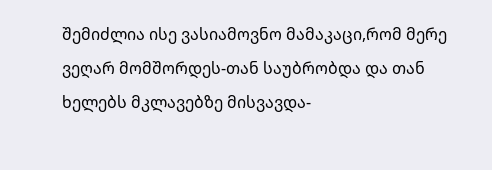შემიძლია ისე ვასიამოვნო მამაკაცი,რომ მერე ვეღარ მომშორდეს-თან საუბრობდა და თან ხელებს მკლავებზე მისვავდა-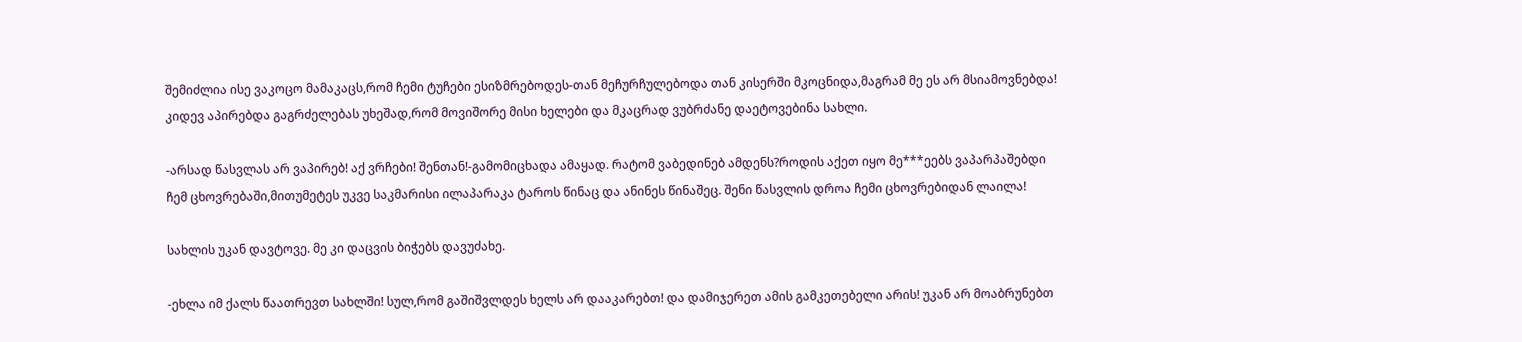შემიძლია ისე ვაკოცო მამაკაცს,რომ ჩემი ტუჩები ესიზმრებოდეს-თან მეჩურჩულებოდა თან კისერში მკოცნიდა,მაგრამ მე ეს არ მსიამოვნებდა! კიდევ აპირებდა გაგრძელებას უხეშად,რომ მოვიშორე მისი ხელები და მკაცრად ვუბრძანე დაეტოვებინა სახლი.

-არსად წასვლას არ ვაპირებ! აქ ვრჩები! შენთან!-გამომიცხადა ამაყად. რატომ ვაბედინებ ამდენს?როდის აქეთ იყო მე***ეებს ვაპარპაშებდი ჩემ ცხოვრებაში,მითუმეტეს უკვე საკმარისი ილაპარაკა ტაროს წინაც და ანინეს წინაშეც. შენი წასვლის დროა ჩემი ცხოვრებიდან ლაილა!

სახლის უკან დავტოვე. მე კი დაცვის ბიჭებს დავუძახე.

-ეხლა იმ ქალს წაათრევთ სახლში! სულ,რომ გაშიშვლდეს ხელს არ დააკარებთ! და დამიჯერეთ ამის გამკეთებელი არის! უკან არ მოაბრუნებთ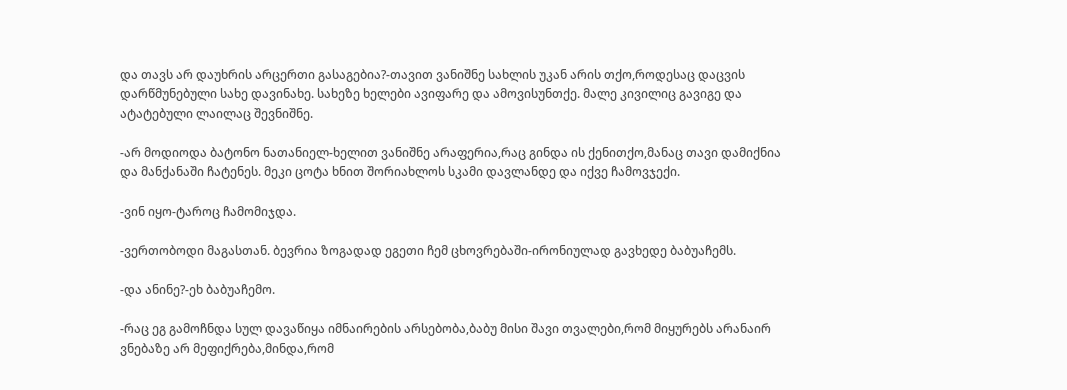და თავს არ დაუხრის არცერთი გასაგებია?-თავით ვანიშნე სახლის უკან არის თქო,როდესაც დაცვის დარწმუნებული სახე დავინახე. სახეზე ხელები ავიფარე და ამოვისუნთქე. მალე კივილიც გავიგე და ატატებული ლაილაც შევნიშნე.

-არ მოდიოდა ბატონო ნათანიელ-ხელით ვანიშნე არაფერია,რაც გინდა ის ქენითქო,მანაც თავი დამიქნია და მანქანაში ჩატენეს. მეკი ცოტა ხნით შორიახლოს სკამი დავლანდე და იქვე ჩამოვჯექი.

-ვინ იყო-ტაროც ჩამომიჯდა.

-ვერთობოდი მაგასთან. ბევრია ზოგადად ეგეთი ჩემ ცხოვრებაში-ირონიულად გავხედე ბაბუაჩემს.

-და ანინე?-ეხ ბაბუაჩემო.

-რაც ეგ გამოჩნდა სულ დავაწიყა იმნაირების არსებობა,ბაბუ მისი შავი თვალები,რომ მიყურებს არანაირ ვნებაზე არ მეფიქრება,მინდა,რომ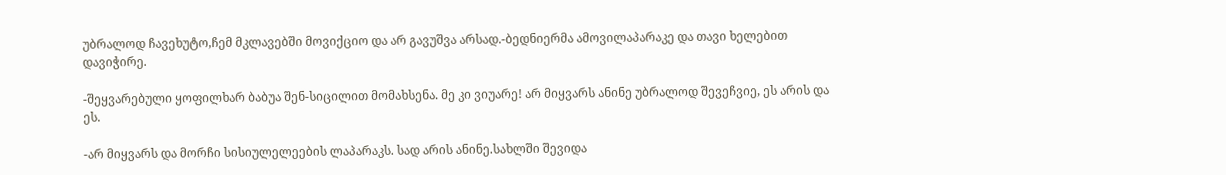უბრალოდ ჩავეხუტო,ჩემ მკლავებში მოვიქციო და არ გავუშვა არსად.-ბედნიერმა ამოვილაპარაკე და თავი ხელებით დავიჭირე.

-შეყვარებული ყოფილხარ ბაბუა შენ-სიცილით მომახსენა. მე კი ვიუარე! არ მიყვარს ანინე უბრალოდ შევეჩვიე, ეს არის და ეს.

-არ მიყვარს და მორჩი სისიულელეების ლაპარაკს. სად არის ანინე.სახლში შევიდა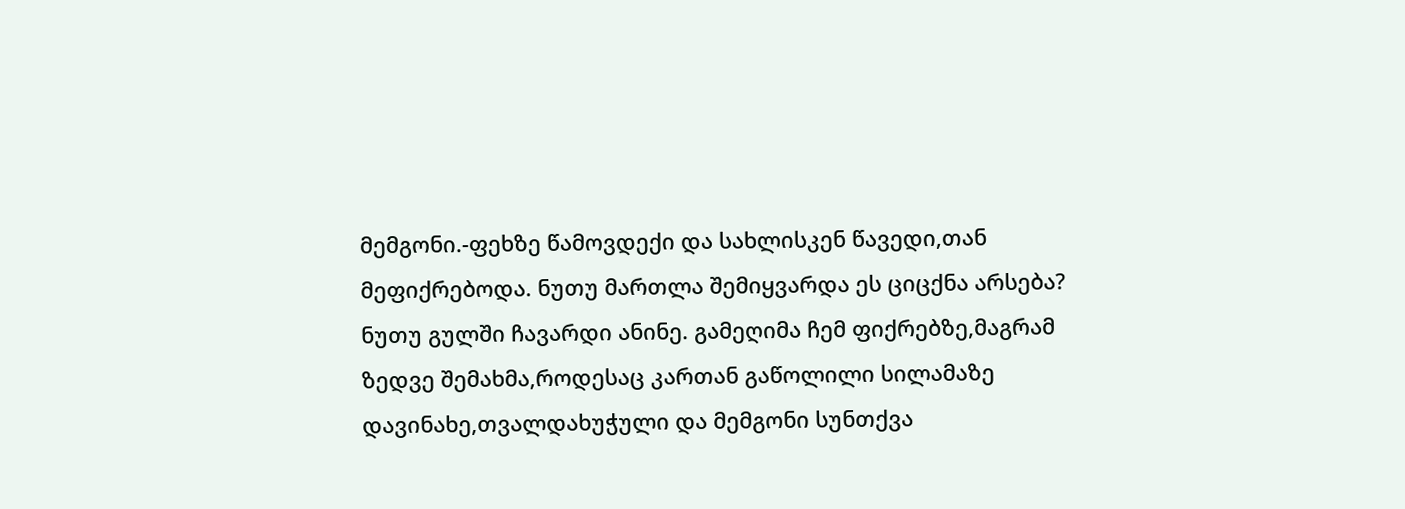მემგონი.-ფეხზე წამოვდექი და სახლისკენ წავედი,თან მეფიქრებოდა. ნუთუ მართლა შემიყვარდა ეს ციცქნა არსება? ნუთუ გულში ჩავარდი ანინე. გამეღიმა ჩემ ფიქრებზე,მაგრამ ზედვე შემახმა,როდესაც კართან გაწოლილი სილამაზე დავინახე,თვალდახუჭული და მემგონი სუნთქვა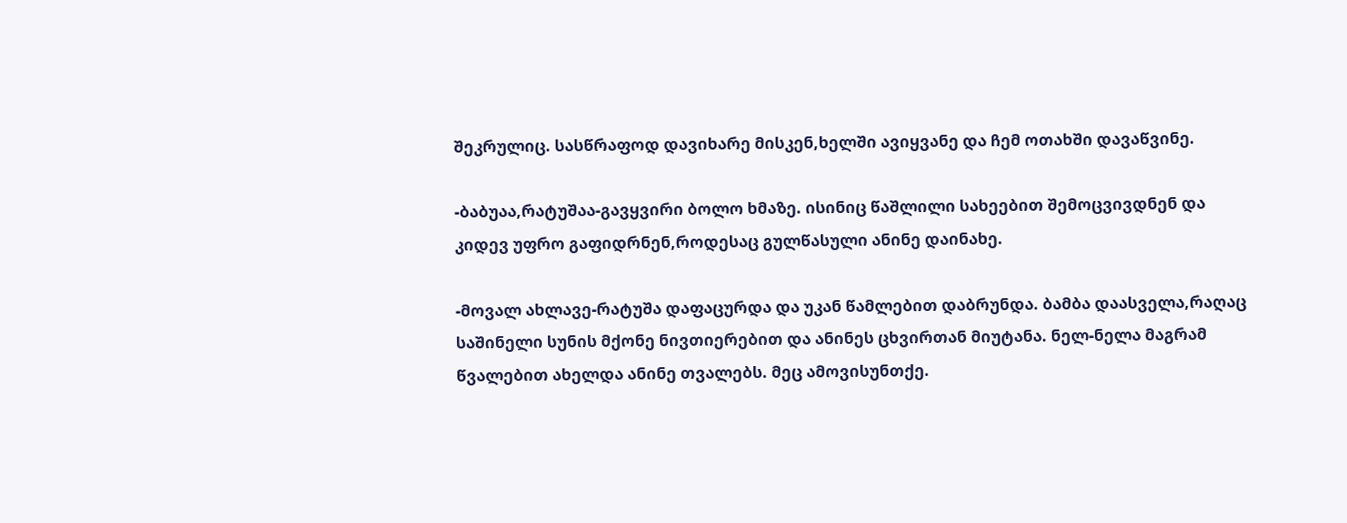შეკრულიც. სასწრაფოდ დავიხარე მისკენ,ხელში ავიყვანე და ჩემ ოთახში დავაწვინე.

-ბაბუაა,რატუშაა-გავყვირი ბოლო ხმაზე. ისინიც წაშლილი სახეებით შემოცვივდნენ და კიდევ უფრო გაფიდრნენ,როდესაც გულწასული ანინე დაინახე.

-მოვალ ახლავე-რატუშა დაფაცურდა და უკან წამლებით დაბრუნდა. ბამბა დაასველა,რაღაც საშინელი სუნის მქონე ნივთიერებით და ანინეს ცხვირთან მიუტანა. ნელ-ნელა მაგრამ წვალებით ახელდა ანინე თვალებს. მეც ამოვისუნთქე.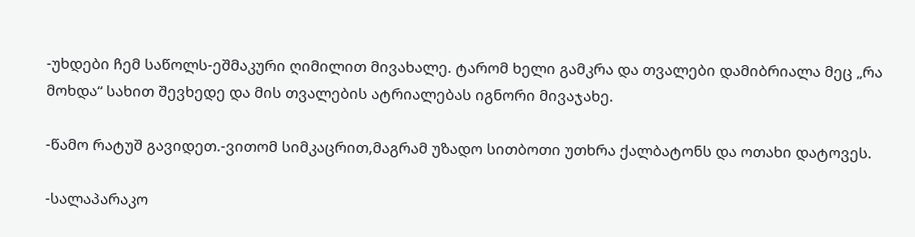-უხდები ჩემ საწოლს-ეშმაკური ღიმილით მივახალე. ტარომ ხელი გამკრა და თვალები დამიბრიალა მეც „რა მოხდა“ სახით შევხედე და მის თვალების ატრიალებას იგნორი მივაჯახე.

-წამო რატუშ გავიდეთ.-ვითომ სიმკაცრით,მაგრამ უზადო სითბოთი უთხრა ქალბატონს და ოთახი დატოვეს.

-სალაპარაკო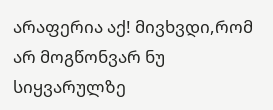არაფერია აქ! მივხვდი,რომ არ მოგწონვარ ნუ სიყვარულზე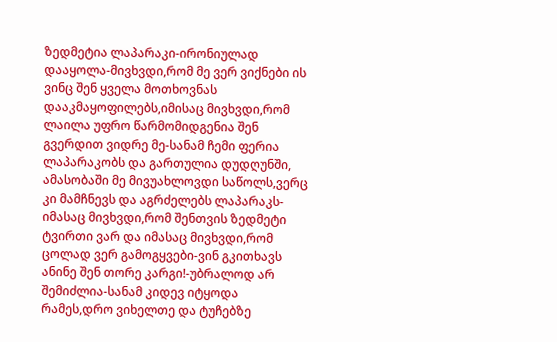ზედმეტია ლაპარაკი-ირონიულად დააყოლა-მივხვდი,რომ მე ვერ ვიქნები ის ვინც შენ ყველა მოთხოვნას დააკმაყოფილებს,იმისაც მივხვდი,რომ ლაილა უფრო წარმომიდგენია შენ გვერდით ვიდრე მე-სანამ ჩემი ფერია ლაპარაკობს და გართულია დუდღუნში, ამასობაში მე მივუახლოვდი საწოლს,ვერც კი მამჩნევს და აგრძელებს ლაპარაკს-იმასაც მივხვდი,რომ შენთვის ზედმეტი ტვირთი ვარ და იმასაც მივხვდი,რომ ცოლად ვერ გამოგყვები-ვინ გკითხავს ანინე შენ თორე კარგი!-უბრალოდ არ შემიძლია-სანამ კიდევ იტყოდა რამეს,დრო ვიხელთე და ტუჩებზე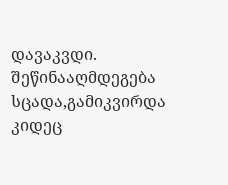დავაკვდი. შეწინააღმდეგება სცადა,გამიკვირდა კიდეც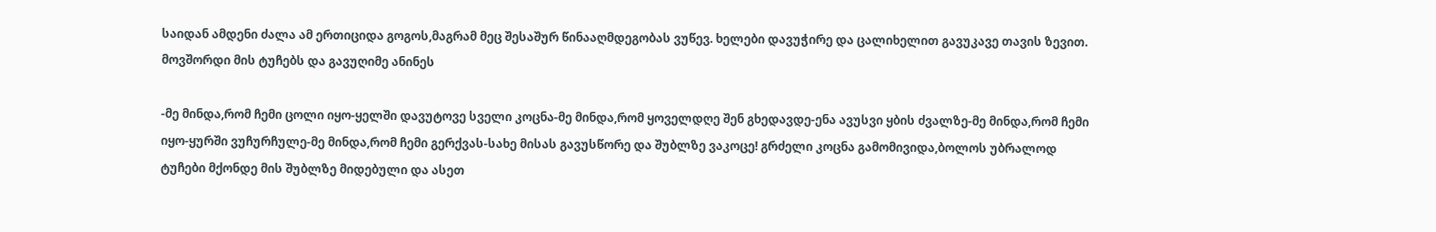საიდან ამდენი ძალა ამ ერთიციდა გოგოს,მაგრამ მეც შესაშურ წინააღმდეგობას ვუწევ. ხელები დავუჭირე და ცალიხელით გავუკავე თავის ზევით. მოვშორდი მის ტუჩებს და გავუღიმე ანინეს

-მე მინდა,რომ ჩემი ცოლი იყო-ყელში დავუტოვე სველი კოცნა-მე მინდა,რომ ყოველდღე შენ გხედავდე-ენა ავუსვი ყბის ძვალზე-მე მინდა,რომ ჩემი იყო-ყურში ვუჩურჩულე-მე მინდა,რომ ჩემი გერქვას-სახე მისას გავუსწორე და შუბლზე ვაკოცე! გრძელი კოცნა გამომივიდა,ბოლოს უბრალოდ ტუჩები მქონდე მის შუბლზე მიდებული და ასეთ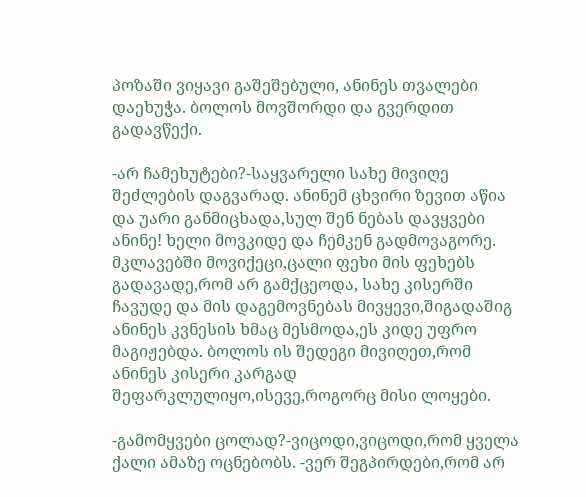პოზაში ვიყავი გაშეშებული, ანინეს თვალები დაეხუჭა. ბოლოს მოვშორდი და გვერდით გადავწექი.

-არ ჩამეხუტები?-საყვარელი სახე მივიღე შეძლების დაგვარად. ანინემ ცხვირი ზევით აწია და უარი განმიცხადა,სულ შენ ნებას დავყვები ანინე! ხელი მოვკიდე და ჩემკენ გადმოვაგორე. მკლავებში მოვიქეცი,ცალი ფეხი მის ფეხებს გადავადე,რომ არ გამქცეოდა, სახე კისერში ჩავუდე და მის დაგემოვნებას მივყევი,შიგადაშიგ ანინეს კვნესის ხმაც მესმოდა,ეს კიდე უფრო მაგიჟებდა. ბოლოს ის შედეგი მივიღეთ,რომ ანინეს კისერი კარგად შეფარკლულიყო,ისევე,როგორც მისი ლოყები.

-გამომყვები ცოლად?-ვიცოდი,ვიცოდი,რომ ყველა ქალი ამაზე ოცნებობს. -ვერ შეგპირდები,რომ არ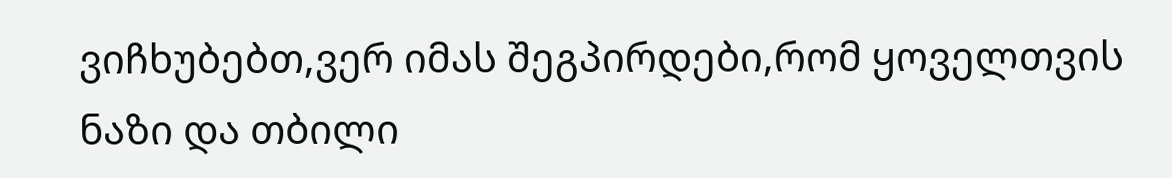ვიჩხუბებთ,ვერ იმას შეგპირდები,რომ ყოველთვის ნაზი და თბილი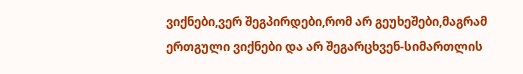ვიქნები,ვერ შეგპირდები,რომ არ გეუხეშები,მაგრამ ერთგული ვიქნები და არ შეგარცხვენ-სიმართლის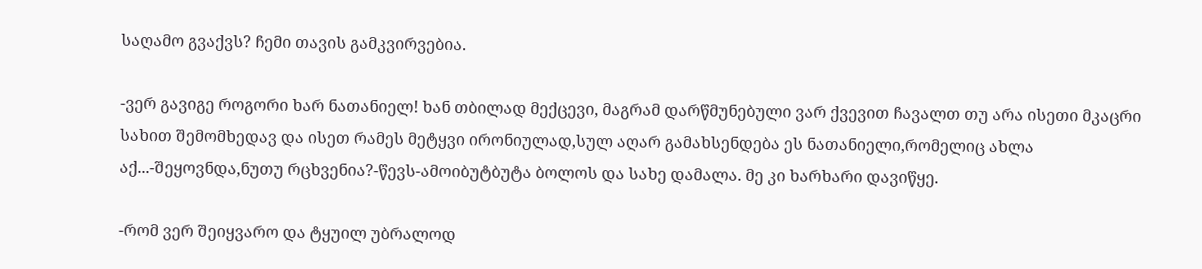საღამო გვაქვს? ჩემი თავის გამკვირვებია.

-ვერ გავიგე როგორი ხარ ნათანიელ! ხან თბილად მექცევი, მაგრამ დარწმუნებული ვარ ქვევით ჩავალთ თუ არა ისეთი მკაცრი სახით შემომხედავ და ისეთ რამეს მეტყვი ირონიულად,სულ აღარ გამახსენდება ეს ნათანიელი,რომელიც ახლა აქ...-შეყოვნდა,ნუთუ რცხვენია?-წევს-ამოიბუტბუტა ბოლოს და სახე დამალა. მე კი ხარხარი დავიწყე.

-რომ ვერ შეიყვარო და ტყუილ უბრალოდ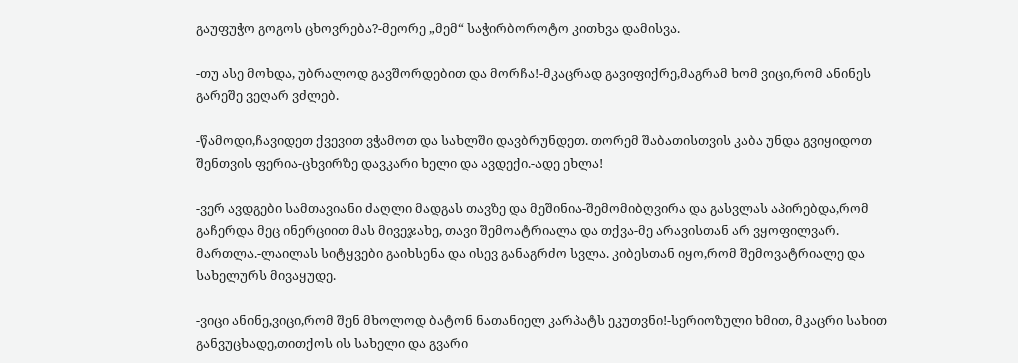გაუფუჭო გოგოს ცხოვრება?-მეორე „მემ“ საჭირბოროტო კითხვა დამისვა.

-თუ ასე მოხდა, უბრალოდ გავშორდებით და მორჩა!-მკაცრად გავიფიქრე,მაგრამ ხომ ვიცი,რომ ანინეს გარეშე ვეღარ ვძლებ.

-წამოდი,ჩავიდეთ ქვევით ვჭამოთ და სახლში დავბრუნდეთ. თორემ შაბათისთვის კაბა უნდა გვიყიდოთ შენთვის ფერია-ცხვირზე დავკარი ხელი და ავდექი.-ადე ეხლა!

-ვერ ავდგები სამთავიანი ძაღლი მადგას თავზე და მეშინია-შემომიბღვირა და გასვლას აპირებდა,რომ გაჩერდა მეც ინერციით მას მივეჯახე, თავი შემოატრიალა და თქვა-მე არავისთან არ ვყოფილვარ. მართლა.-ლაილას სიტყვები გაიხსენა და ისევ განაგრძო სვლა. კიბესთან იყო,რომ შემოვატრიალე და სახელურს მივაყუდე.

-ვიცი ანინე,ვიცი,რომ შენ მხოლოდ ბატონ ნათანიელ კარპატს ეკუთვნი!-სერიოზული ხმით, მკაცრი სახით განვუცხადე,თითქოს ის სახელი და გვარი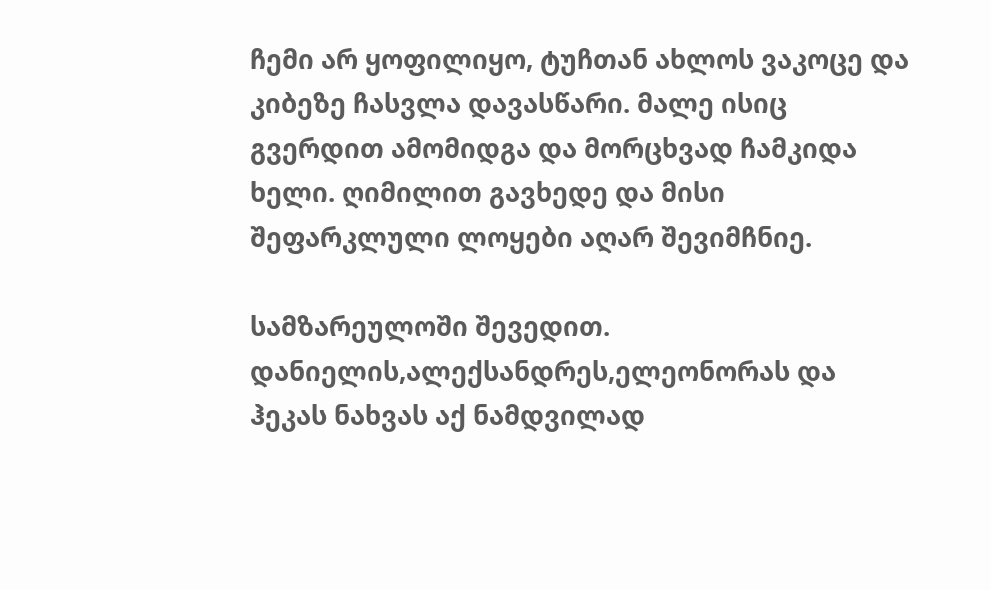ჩემი არ ყოფილიყო, ტუჩთან ახლოს ვაკოცე და კიბეზე ჩასვლა დავასწარი. მალე ისიც გვერდით ამომიდგა და მორცხვად ჩამკიდა ხელი. ღიმილით გავხედე და მისი შეფარკლული ლოყები აღარ შევიმჩნიე.

სამზარეულოში შევედით. დანიელის,ალექსანდრეს,ელეონორას და ჰეკას ნახვას აქ ნამდვილად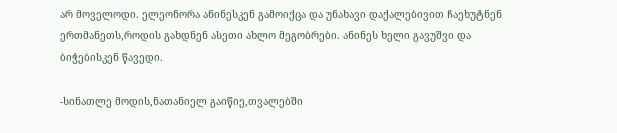არ მოველოდი. ელეონორა ანინესკენ გამოიქცა და უნახავი დაქალებივით ჩაეხუტნენ ერთმანეთს,როდის გახდნენ ასეთი ახლო მეგობრები. ანინეს ხელი გავუშვი და ბიჭებისკენ წავედი.

-სინათლე მოდის,ნათანიელ გაიწიე,თვალებში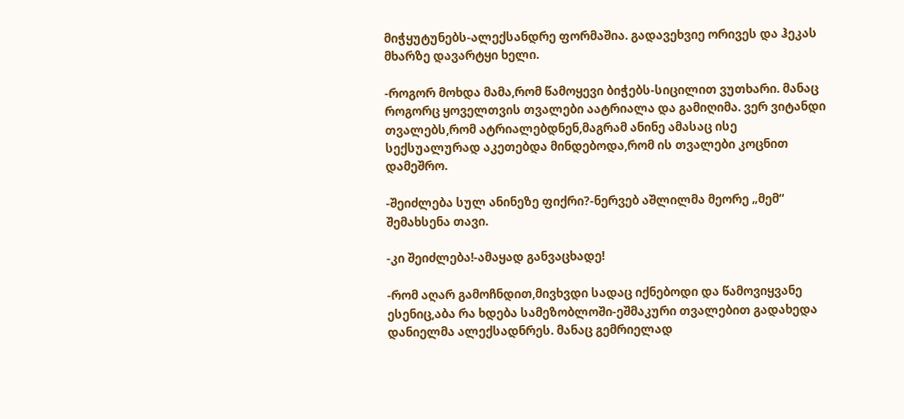მიჭყუტუნებს-ალექსანდრე ფორმაშია. გადავეხვიე ორივეს და ჰეკას მხარზე დავარტყი ხელი.

-როგორ მოხდა მამა,რომ წამოყევი ბიჭებს-სიცილით ვუთხარი. მანაც როგორც ყოველთვის თვალები აატრიალა და გამიღიმა. ვერ ვიტანდი თვალებს,რომ ატრიალებდნენ,მაგრამ ანინე ამასაც ისე სექსუალურად აკეთებდა მინდებოდა,რომ ის თვალები კოცნით დამეშრო.

-შეიძლება სულ ანინეზე ფიქრი?-ნერვებ აშლილმა მეორე „მემ“ შემახსენა თავი.

-კი შეიძლება!-ამაყად განვაცხადე!

-რომ აღარ გამოჩნდით,მივხვდი სადაც იქნებოდი და წამოვიყვანე ესენიც,აბა რა ხდება სამეზობლოში-ეშმაკური თვალებით გადახედა დანიელმა ალექსადნრეს. მანაც გემრიელად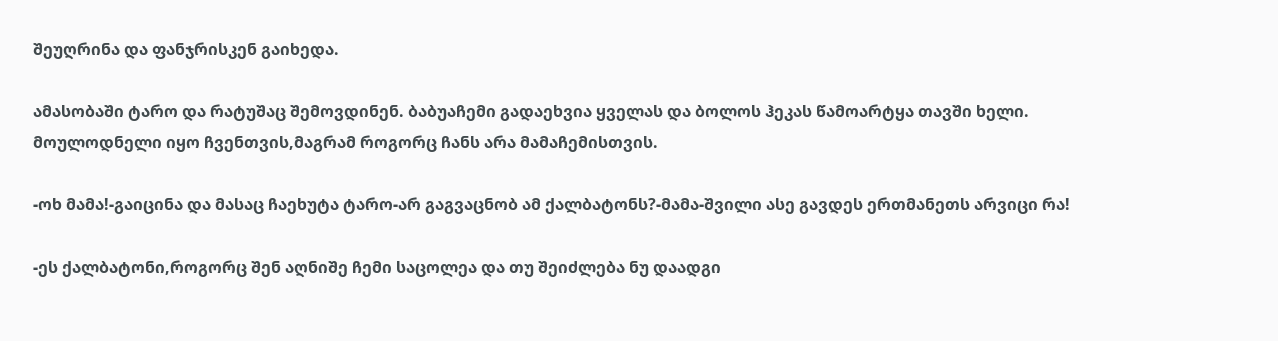შეუღრინა და ფანჯრისკენ გაიხედა.

ამასობაში ტარო და რატუშაც შემოვდინენ. ბაბუაჩემი გადაეხვია ყველას და ბოლოს ჰეკას წამოარტყა თავში ხელი. მოულოდნელი იყო ჩვენთვის,მაგრამ როგორც ჩანს არა მამაჩემისთვის.

-ოხ მამა!-გაიცინა და მასაც ჩაეხუტა ტარო-არ გაგვაცნობ ამ ქალბატონს?-მამა-შვილი ასე გავდეს ერთმანეთს არვიცი რა!

-ეს ქალბატონი,როგორც შენ აღნიშე ჩემი საცოლეა და თუ შეიძლება ნუ დაადგი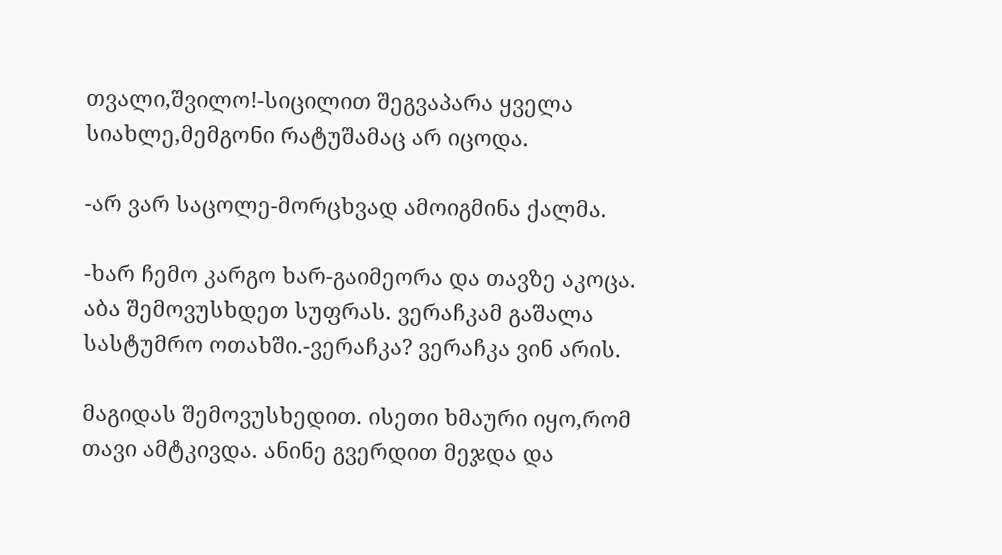თვალი,შვილო!-სიცილით შეგვაპარა ყველა სიახლე,მემგონი რატუშამაც არ იცოდა.

-არ ვარ საცოლე-მორცხვად ამოიგმინა ქალმა.

-ხარ ჩემო კარგო ხარ-გაიმეორა და თავზე აკოცა. აბა შემოვუსხდეთ სუფრას. ვერაჩკამ გაშალა სასტუმრო ოთახში.-ვერაჩკა? ვერაჩკა ვინ არის.

მაგიდას შემოვუსხედით. ისეთი ხმაური იყო,რომ თავი ამტკივდა. ანინე გვერდით მეჯდა და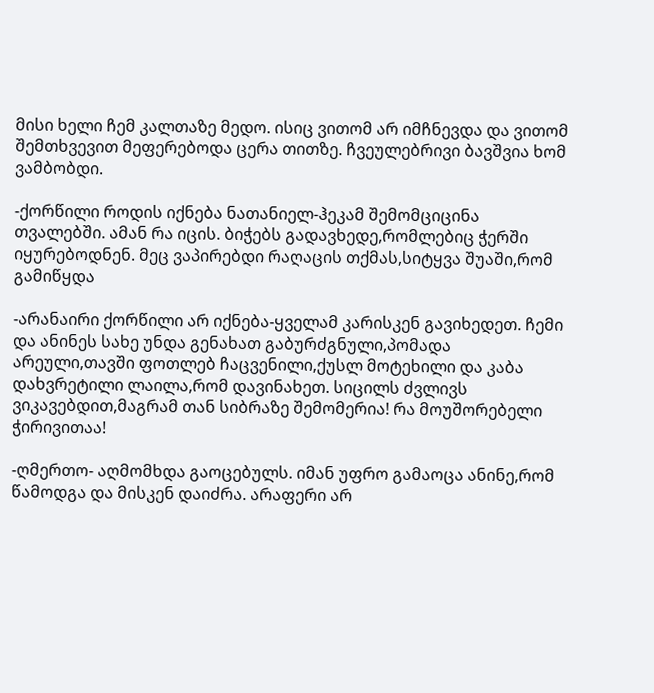მისი ხელი ჩემ კალთაზე მედო. ისიც ვითომ არ იმჩნევდა და ვითომ შემთხვევით მეფერებოდა ცერა თითზე. ჩვეულებრივი ბავშვია ხომ ვამბობდი.

-ქორწილი როდის იქნება ნათანიელ-ჰეკამ შემომციცინა თვალებში. ამან რა იცის. ბიჭებს გადავხედე,რომლებიც ჭერში იყურებოდნენ. მეც ვაპირებდი რაღაცის თქმას,სიტყვა შუაში,რომ გამიწყდა

-არანაირი ქორწილი არ იქნება-ყველამ კარისკენ გავიხედეთ. ჩემი და ანინეს სახე უნდა გენახათ გაბურძგნული,პომადა არეული,თავში ფოთლებ ჩაცვენილი,ქუსლ მოტეხილი და კაბა დახვრეტილი ლაილა,რომ დავინახეთ. სიცილს ძვლივს ვიკავებდით,მაგრამ თან სიბრაზე შემომერია! რა მოუშორებელი ჭირივითაა!

-ღმერთო- აღმომხდა გაოცებულს. იმან უფრო გამაოცა ანინე,რომ წამოდგა და მისკენ დაიძრა. არაფერი არ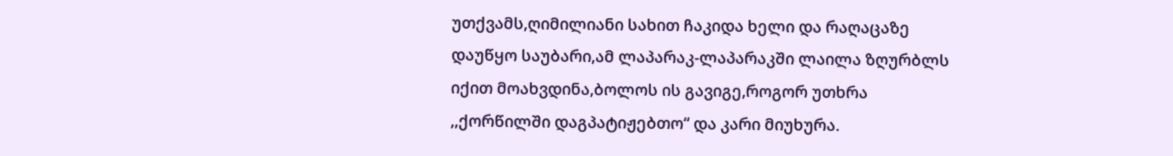უთქვამს,ღიმილიანი სახით ჩაკიდა ხელი და რაღაცაზე დაუწყო საუბარი,ამ ლაპარაკ-ლაპარაკში ლაილა ზღურბლს იქით მოახვდინა,ბოლოს ის გავიგე,როგორ უთხრა ,,ქორწილში დაგპატიჟებთო“ და კარი მიუხურა.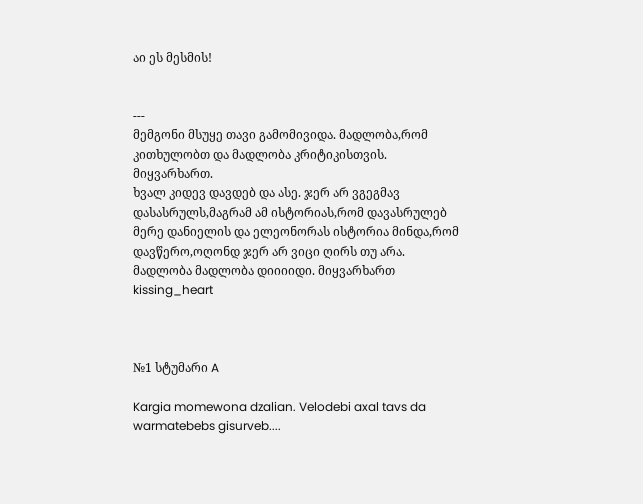აი ეს მესმის!


---
მემგონი მსუყე თავი გამომივიდა. მადლობა,რომ კითხულობთ და მადლობა კრიტიკისთვის. მიყვარხართ.
ხვალ კიდევ დავდებ და ასე. ჯერ არ ვგეგმავ დასასრულს,მაგრამ ამ ისტორიას,რომ დავასრულებ მერე დანიელის და ელეონორას ისტორია მინდა,რომ დავწერო,ოღონდ ჯერ არ ვიცი ღირს თუ არა.
მადლობა მადლობა დიიიიდი. მიყვარხართ kissing_heart



№1 სტუმარი A

Kargia momewona dzalian. Velodebi axal tavs da warmatebebs gisurveb....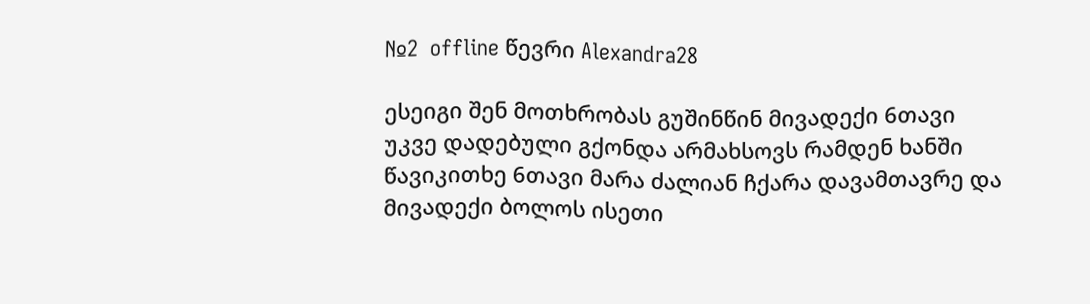№2  offline წევრი Alexandra28

ესეიგი შენ მოთხრობას გუშინწინ მივადექი 6თავი უკვე დადებული გქონდა არმახსოვს რამდენ ხანში წავიკითხე 6თავი მარა ძალიან ჩქარა დავამთავრე და მივადექი ბოლოს ისეთი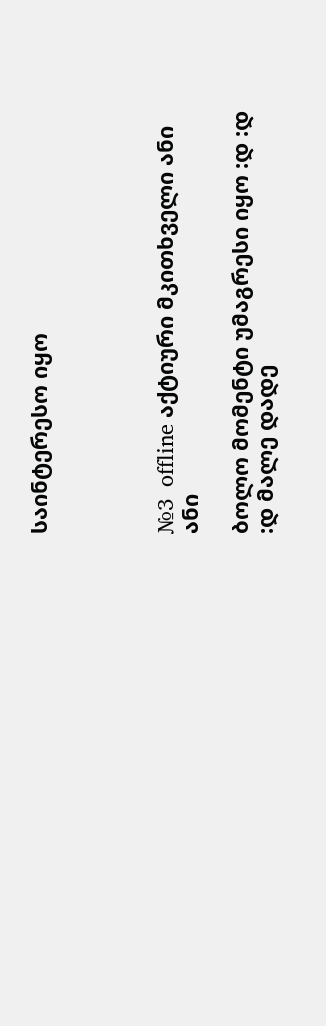საინტერესო იყო




№3  offline აქტიური მკითხველი ანი ანი

ბოლო მომენტი უმაგრესი იყო :დ :დ :დ მალე დადე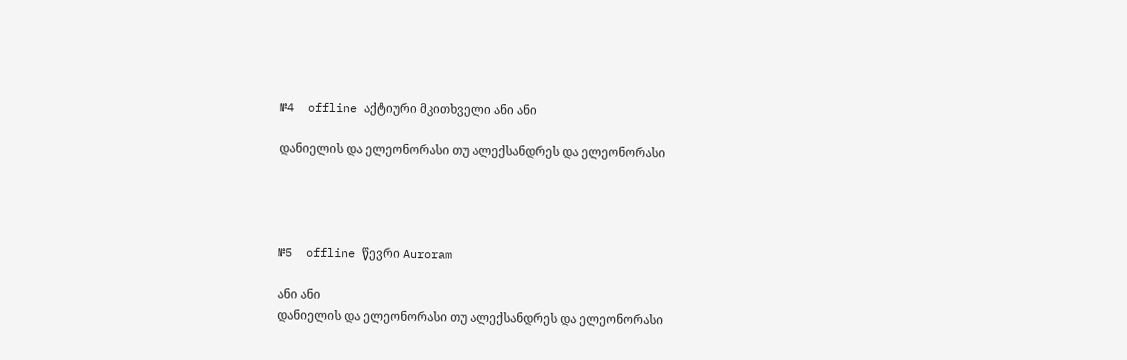№4  offline აქტიური მკითხველი ანი ანი

დანიელის და ელეონორასი თუ ალექსანდრეს და ელეონორასი




№5  offline წევრი Auroram

ანი ანი
დანიელის და ელეონორასი თუ ალექსანდრეს და ელეონორასი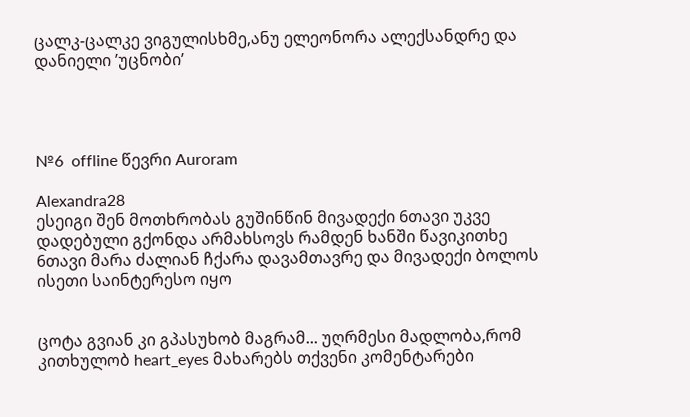ცალკ-ცალკე ვიგულისხმე,ანუ ელეონორა ალექსანდრე და დანიელი ’უცნობი’




№6  offline წევრი Auroram

Alexandra28
ესეიგი შენ მოთხრობას გუშინწინ მივადექი 6თავი უკვე დადებული გქონდა არმახსოვს რამდენ ხანში წავიკითხე 6თავი მარა ძალიან ჩქარა დავამთავრე და მივადექი ბოლოს ისეთი საინტერესო იყო


ცოტა გვიან კი გპასუხობ მაგრამ... უღრმესი მადლობა,რომ კითხულობ heart_eyes მახარებს თქვენი კომენტარები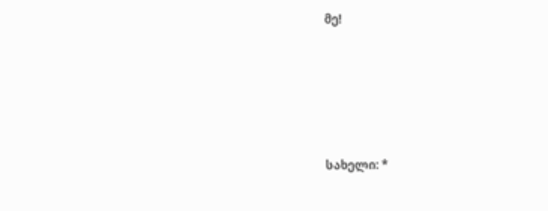მე!





სახელი: *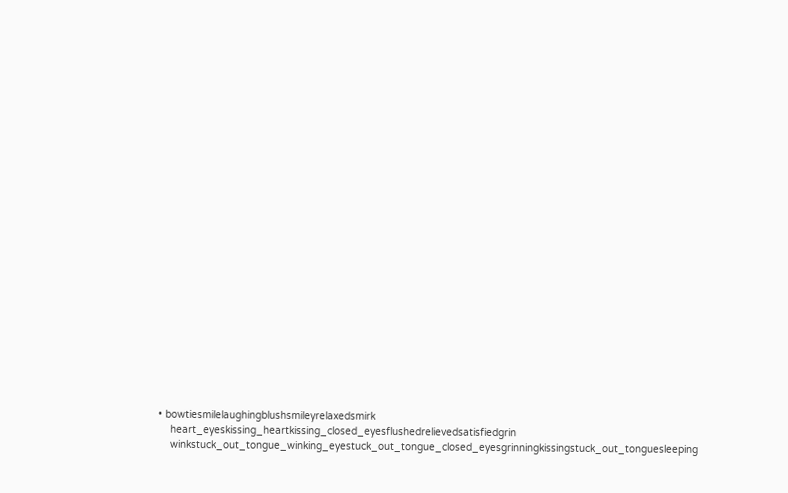• bowtiesmilelaughingblushsmileyrelaxedsmirk
    heart_eyeskissing_heartkissing_closed_eyesflushedrelievedsatisfiedgrin
    winkstuck_out_tongue_winking_eyestuck_out_tongue_closed_eyesgrinningkissingstuck_out_tonguesleeping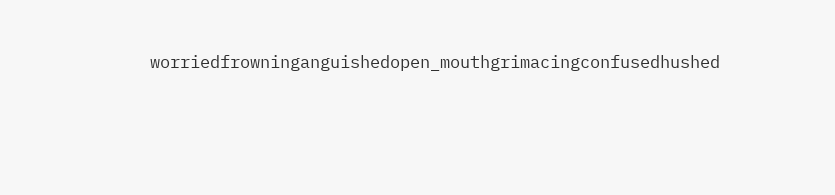worriedfrowninganguishedopen_mouthgrimacingconfusedhushed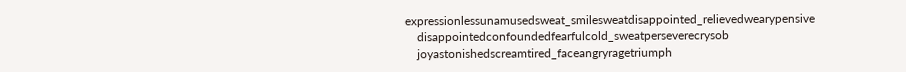expressionlessunamusedsweat_smilesweatdisappointed_relievedwearypensive
    disappointedconfoundedfearfulcold_sweatperseverecrysob
    joyastonishedscreamtired_faceangryragetriumph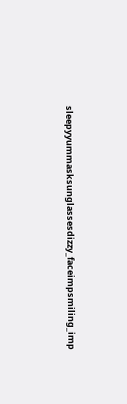sleepyyummasksunglassesdizzy_faceimpsmiling_imp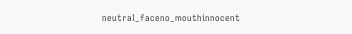neutral_faceno_mouthinnocent